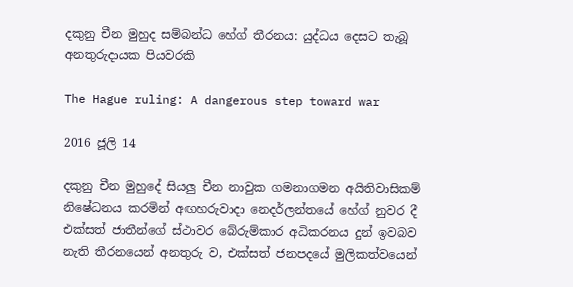දකුනු චීන මුහුද සම්බන්ධ හේග් තීරනය: යුද්ධය දෙසට තැබූ අනතුරුදායක පියවරකි

The Hague ruling: A dangerous step toward war

2016 ජූලි 14

දකුනු චීන මුහුදේ සියලු චීන නාවුක ගමනාගමන අයිතිවාසිකම් නිෂේධනය කරමින් අඟහරුවාදා නෙදර්ලන්තයේ හේග් නුවර දී එක්සත් ජාතීන්ගේ ස්ථාවර බේරුම්කාර අධිකරනය දුන් ඉවබව නැති තීරනයෙන් අනතුරු ව, එක්සත් ජනපදයේ මුලිකත්වයෙන්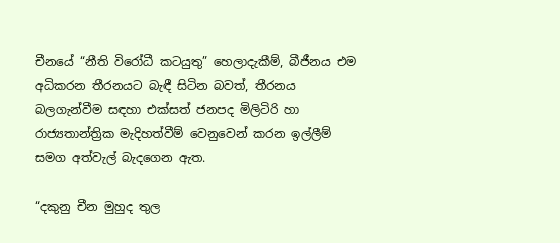චීනයේ “නීති විරෝධී කටයුතු” හෙලාදැකීම්, බීජීනය එම අධිකරන තීරනයට බැඳී සිටින බවත්, තීරනය බලගැන්වීම සඳහා එක්සත් ජනපද මිලිටිරි හා රාජ්‍යතාන්ත්‍රික මැදිහත්වීම් වෙනුවෙන් කරන ඉල්ලීම් සමග අත්වැල් බැදගෙන ඇත.

“දකුනු චීන මුහුද තුල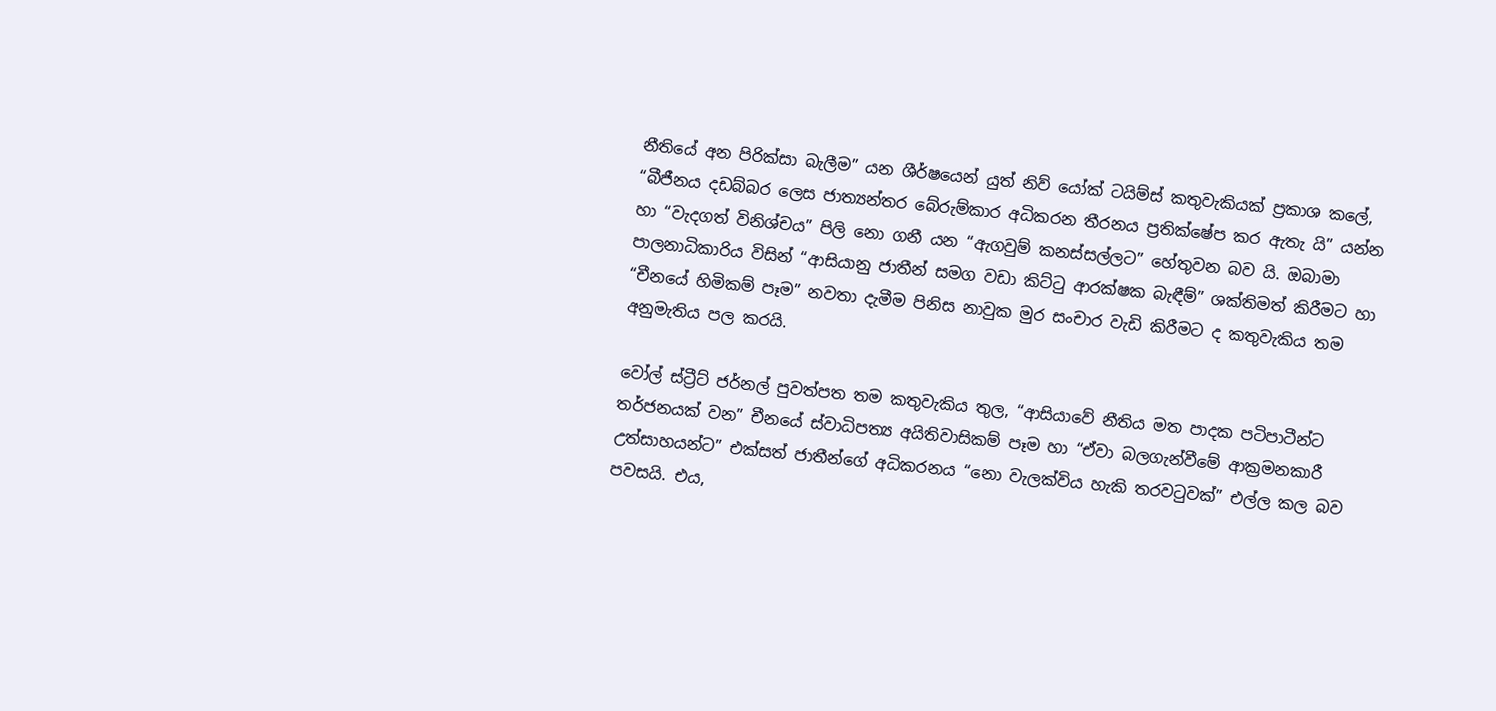නීතියේ අන පිරික්සා බැලීම” යන ශීර්ෂයෙන් යුත් නිව් යෝක් ටයිම්ස් කතුවැකියක් ප්‍රකාශ කලේ, “බීජීනය දඩබ්බර ලෙස ජාත්‍යන්තර බේරුම්කාර අධිකරන තීරනය ප්‍රතික්ෂේප කර ඇතැ යි” යන්න හා “වැදගත් විනිශ්චය” පිලි නො ගනී යන “ඇගවුම් කනස්සල්ලට” හේතුවන බව යි. ඔබාමා පාලනාධිකාරිය විසින් “ආසියානු ජාතීන් සමග වඩා කිට්ටු ආරක්ෂක බැඳීම්” ශක්තිමත් කිරීමට හා “චීනයේ හිමිකම් පෑම” නවතා දැමීම පිනිස නාවුක මුර සංචාර වැඩි කිරීමට ද කතුවැකිය තම අනුමැතිය පල කරයි.

වෝල් ස්ට්‍රීට් ජර්නල් පුවත්පත තම කතුවැකිය තුල, “ආසියාවේ නීතිය මත පාදක පටිපාටීන්ට තර්ජනයක් වන” චීනයේ ස්වාධිපත්‍ය අයිතිවාසිකම් පෑම හා “ඒවා බලගැන්වීමේ ආක්‍රමනකාරී උත්සාහයන්ට” එක්සත් ජාතීන්ගේ අධිකරනය “නො වැලක්විය හැකි තරවටුවක්” එල්ල කල බව පවසයි. එය,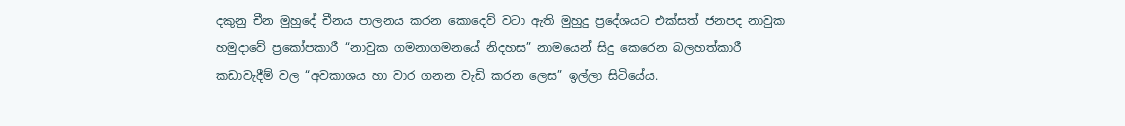දකුනු චීන මුහුදේ චීනය පාලනය කරන කොදෙව් වටා ඇති මුහුදු ප්‍රදේශයට එක්සත් ජනපද නාවුක හමුදාවේ ප්‍රකෝපකාරී “නාවුක ගමනාගමනයේ නිදහස” නාමයෙන් සිදු කෙරෙන බලහත්කාරී කඩාවැදීම් වල “අවකාශය හා වාර ගනන වැඩි කරන ලෙස” ඉල්ලා සිටියේය.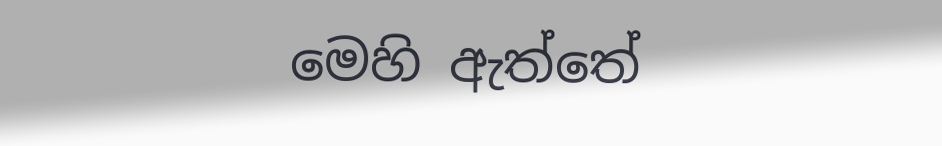මෙහි ඇත්තේ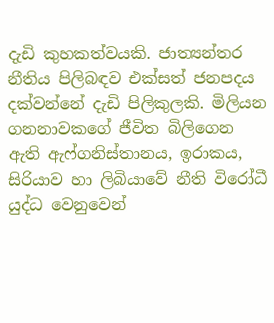දැඩි කුහකත්වයකි. ජාත්‍යන්තර නීතිය පිලිබඳව එක්සත් ජනපදය දක්වන්නේ දැඩි පිලිකුලකි. මිලියන ගනනාවකගේ ජීවිත බිලිගෙන ඇති ඇෆ්ගනිස්තානය, ඉරාකය, සිරියාව හා ලිබියාවේ නීති විරෝධී යුද්ධ වෙනුවෙන්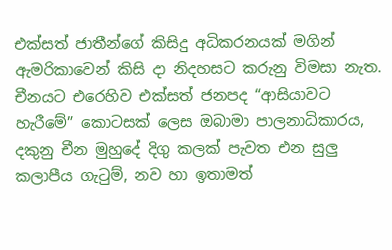එක්සත් ජාතීන්ගේ කිසිදු අධිකරනයක් මගින් ඇමරිකාවෙන් කිසි දා නිදහසට කරුනු විමසා නැත. චීනයට එරෙහිව එක්සත් ජනපද “ආසියාවට හැරීමේ” කොටසක් ලෙස ඔබාමා පාලනාධිකාරය, දකුනු චීන මුහුදේ දිගු කලක් පැවත එන සුලු කලාපීය ගැටුම්, නව හා ඉතාමත්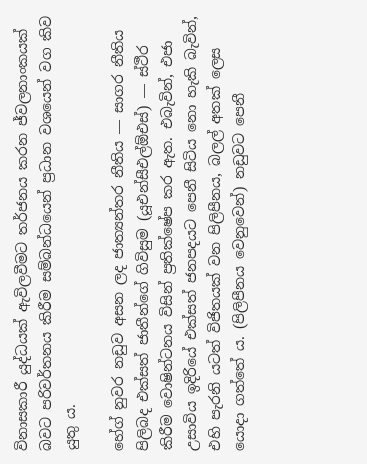විනාසකාරී යුද්ධයක් ඇවිලවීමට තර්ජනය කරන ජ්වලනාංකයක් බවට පරිවර්තනය කිරීම සම්බන්ධයෙන් ප්‍රධාන වශයෙන් වග කිව යුතු ය.

හේග් නුවර නඩුව අසන ලද ජාත්‍යන්තර නීතිය ― සාගර නීතිය පිලිබද එක්සත් ජාතීන්ගේ ගිවිසුම (යූඑන්සීඑල්ඕඑස්) ― ස්ථීර කිරීම වොෂින්ටනය විසින් ප්‍රතික්ෂේප කර ඇත. එබැවින්, එජා උසාවිය ඉදිරියේ එක්සත් ජනපදයට පෙනී සිටිය නො හැකි බැවින්, එහි පැරනි යටත් විජිතයක් වන පිලිපීනය, බලල් අතක් ලෙස යොදා ගත්තේ ය. (පිලිපීනය වෙනුවෙන්) නඩුවට පෙනී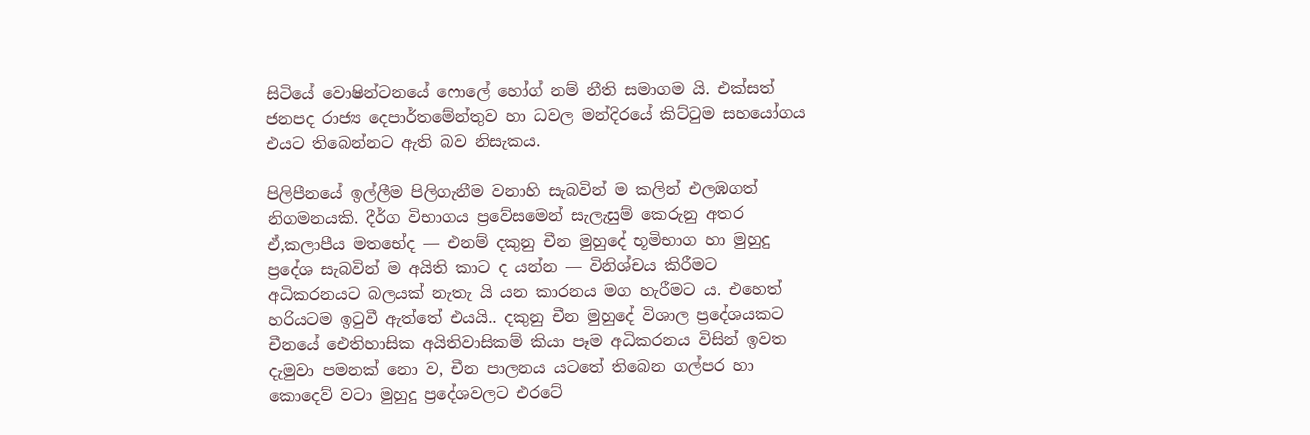සිටියේ වොෂින්ටනයේ ෆොලේ හෝග් නම් නීති සමාගම යි. එක්සත් ජනපද රාජ්‍ය දෙපාර්තමේන්තුව හා ධවල මන්දිරයේ කිට්ටුම සහයෝගය එයට තිබෙන්නට ඇති බව නිසැකය.

පිලිපීනයේ ඉල්ලීම පිලිගැනීම වනාහි සැබවින් ම කලින් එලඹගත් නිගමනයකි. දීර්ග විභාගය ප්‍රවේසමෙන් සැලැසුම් කෙරුනු අතර ඒ,කලාපීය මතභේද ― එනම් දකුනු චීන මුහුදේ භූමිභාග හා මුහුදු ප්‍රදේශ සැබවින් ම අයිති කාට ද යන්න ― විනිශ්චය කිරීමට අධිකරනයට බලයක් නැතැ යි යන කාරනය මග හැරීමට ය. එහෙත් හරියටම ඉටුවී ඇත්තේ එයයි.. දකුනු චීන මුහුදේ විශාල ප්‍රදේශයකට චීනයේ ඓතිහාසික අයිතිවාසිකම් කියා පෑම අධිකරනය විසින් ඉවත දැමුවා පමනක් නො ව, චීන පාලනය යටතේ තිබෙන ගල්පර හා කොදෙව් වටා මුහුදු ප්‍රදේශවලට එරටේ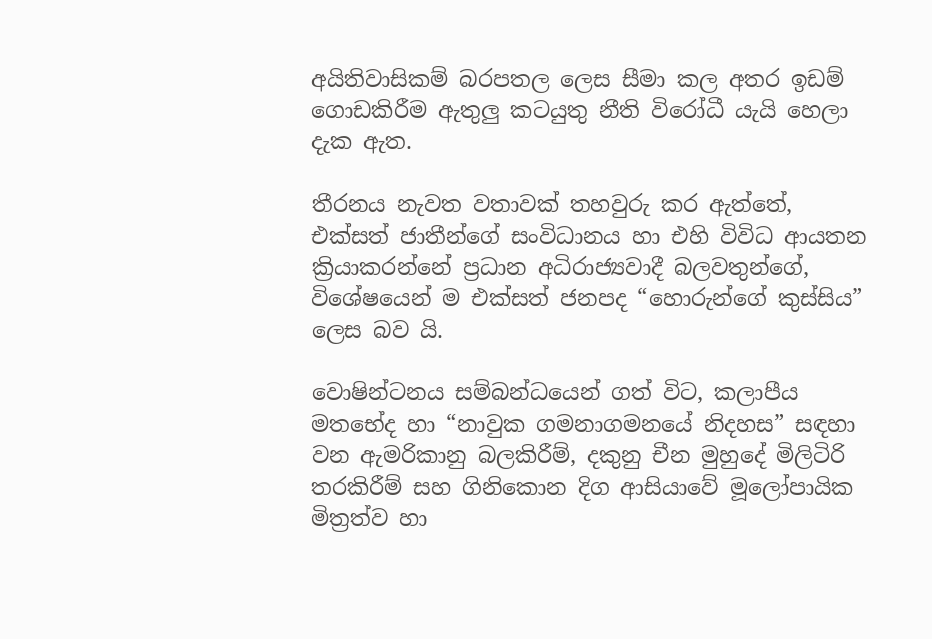අයිතිවාසිකම් බරපතල ලෙස සීමා කල අතර ඉඩම් ගොඩකිරීම ඇතුලු කටයුතු නීති විරෝධී යැයි හෙලා දැක ඇත.

තීරනය නැවත වතාවක් තහවුරු කර ඇත්තේ, එක්සත් ජාතීන්ගේ සංවිධානය හා එහි විවිධ ආයතන ක්‍රියාකරන්නේ ප්‍රධාන අධිරාජ්‍යවාදී බලවතුන්ගේ, විශේෂයෙන් ම එක්සත් ජනපද “හොරුන්ගේ කුස්සිය” ලෙස බව යි.

වොෂින්ටනය සම්බන්ධයෙන් ගත් විට, කලාපීය මතභේද හා “නාවුක ගමනාගමනයේ නිදහස” සඳහා වන ඇමරිකානු බලකිරීම්, දකුනු චීන මුහුදේ මිලිටිරි තරකිරීම් සහ ගිනිකොන දිග ආසියාවේ මූලෝපායික මිත්‍රත්ව හා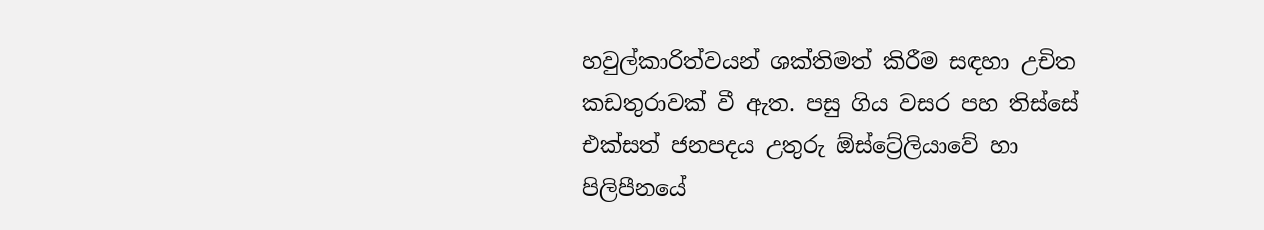හවුල්කාරිත්වයන් ශක්තිමත් කිරීම සඳහා උචිත කඩතුරාවක් වී ඇත. පසු ගිය වසර පහ තිස්සේ එක්සත් ජනපදය උතුරු ඕස්ට්‍රේලියාවේ හා පිලිපීනයේ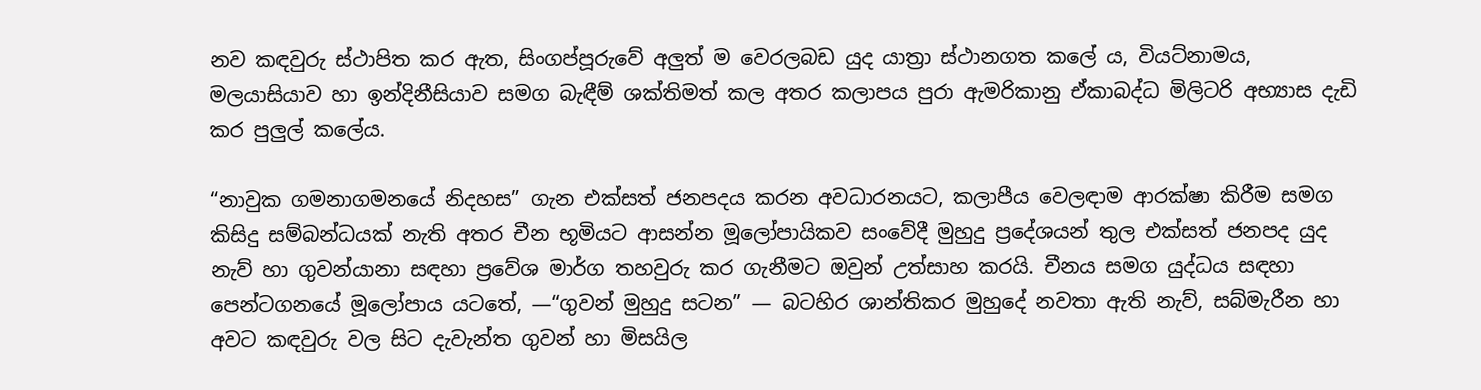නව කඳවුරු ස්ථාපිත කර ඇත, සිංගප්පූරුවේ අලුත් ම වෙරලබඩ යුද යාත්‍රා ස්ථානගත කලේ ය, වියට්නාමය, මලයාසියාව හා ඉන්දිනීසියාව සමග බැඳීම් ශක්තිමත් කල අතර කලාපය පුරා ඇමරිකානු ඒකාබද්ධ මිලිටරි අභ්‍යාස දැඩි කර පුලුල් කලේය.

“නාවුක ගමනාගමනයේ නිදහස” ගැන එක්සත් ජනපදය කරන අවධාරනයට, කලාපීය වෙලඳාම ආරක්ෂා කිරීම සමග කිසිදු සම්බන්ධයක් නැති අතර චීන භූමියට ආසන්න මූලෝපායිකව සංවේදී මුහුදු ප්‍රදේශයන් තුල එක්සත් ජනපද යුද නැව් හා ගුවන්යානා සඳහා ප්‍රවේශ මාර්ග තහවුරු කර ගැනීමට ඔවුන් උත්සාහ කරයි. චීනය සමග යුද්ධය සඳහා පෙන්ටගනයේ මූලෝපාය යටතේ, ―“ගුවන් මුහුදු සටන” ― බටහිර ශාන්තිකර මුහුදේ නවතා ඇති නැව්, සබ්මැරීන හා අවට කඳවුරු වල සිට දැවැන්ත ගුවන් හා මිසයිල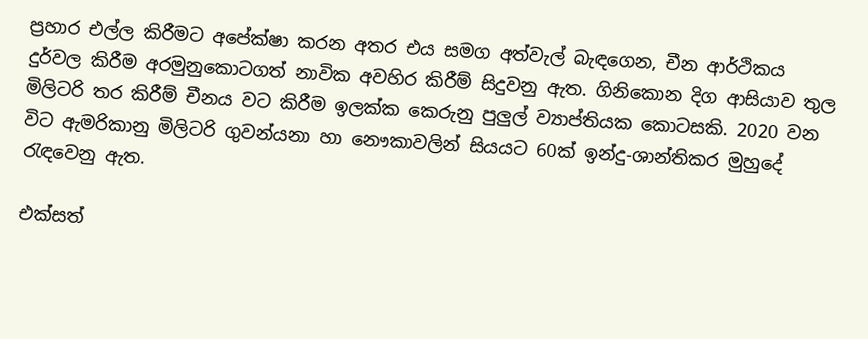ප්‍රහාර එල්ල කිරීමට අපේක්ෂා කරන අතර එය සමග අත්වැල් බැඳගෙන, චීන ආර්ථිකය දුර්වල කිරීම අරමුනුකොටගත් නාවික අවහිර කිරීම් සිදුවනු ඇත. ගිනිකොන දිග ආසියාව තුල මිලිටරි තර කිරීම් චීනය වට කිරීම ඉලක්ක කෙරුනු පුලුල් ව්‍යාප්තියක කොටසකි. 2020 වන විට ඇමරිකානු මිලිටරි ගුවන්යනා හා නෞකාවලින් සියයට 60ක් ඉන්දු-ශාන්තිකර මුහුදේ රැඳවෙනු ඇත.

එක්සත්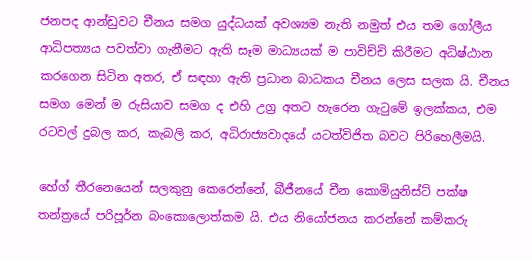ජනපද ආන්ඩුවට චීනය සමග යුද්ධයක් අවශ්‍යම නැති නමුත් එය තම ගෝලීය ආධිපත්‍යය පවත්වා ගැනීමට ඇති සෑම මාධ්‍යයක් ම පාවිච්චි කිරීමට අධිෂ්ඨාන කරගෙන සිටින අතර, ඒ සඳහා ඇති ප්‍රධාන බාධකය චීනය ලෙස සලක යි. චීනය සමග මෙන් ම රුසියාව සමග ද එහි උග්‍ර අතට හැරෙන ගැටුමේ ඉලක්කය, එම රටවල් දුබල කර, කැබලි කර, අධිරාජ්‍යවාදයේ යටත්විජිත බවට පිරිහෙලීමයි.

හේග් තීරනෙයෙන් සලකුනු කෙරෙන්නේ, බීජීනයේ චීන කොමියුනිස්ට් පක්ෂ තන්ත්‍රයේ පරිපූර්න බංකොලොත්කම යි. එය නියෝජනය කරන්නේ කම්කරු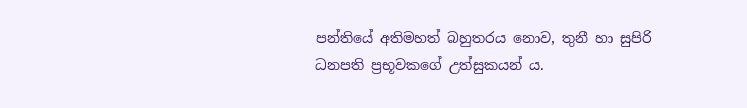පන්තියේ අතිමහත් බහුතරය නොව, තුනී හා සුපිරි ධනපති ප්‍රභූවකගේ උත්සුකයන් ය.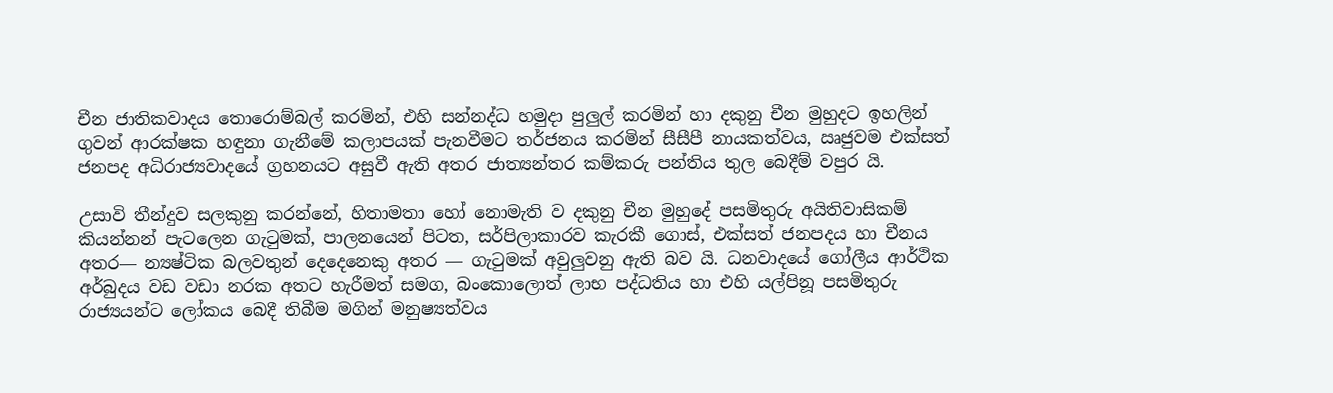චීන ජාතිකවාදය තොරොම්බල් කරමින්, එහි සන්නද්ධ හමුදා පුලුල් කරමින් හා දකුනු චීන මුහුදට ඉහලින් ගුවන් ආරක්ෂක හඳුනා ගැනීමේ කලාපයක් පැනවීමට තර්ජනය කරමින් සීසීපී නායකත්වය, ඍජුවම එක්සත් ජනපද අධිරාජ්‍යවාදයේ ග්‍රහනයට අසුවී ඇති අතර ජාත්‍යන්තර කම්කරු පන්තිය තුල බෙදීම් වපුර යි.

උසාවි තීන්දුව සලකුනු කරන්නේ, හිතාමතා හෝ නොමැති ව දකුනු චීන මුහුදේ පසමිතුරු අයිතිවාසිකම් කියන්නන් පැටලෙන ගැටුමක්, පාලනයෙන් පිටත, සර්පිලාකාරව කැරකී ගොස්, එක්සත් ජනපදය හා චීනය අතර― න්‍යෂ්ටික බලවතුන් දෙදෙනෙකු අතර ― ගැටුමක් අවුලුවනු ඇති බව යි. ධනවාදයේ ගෝලීය ආර්ථික අර්බුදය වඩ වඩා නරක අතට හැරීමත් සමග, බංකොලොත් ලාභ පද්ධතිය හා එහි යල්පිනූ පසමිතුරු රාජ්‍යයන්ට ලෝකය බෙදී තිබීම මගින් මනුෂ්‍යත්වය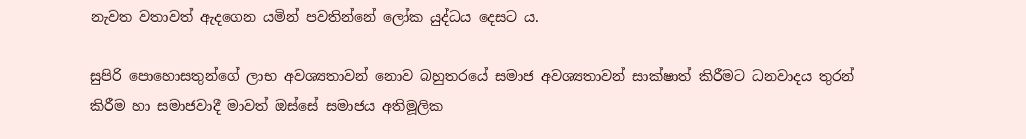නැවත වතාවත් ඇදගෙන යමින් පවතින්නේ ලෝක යුද්ධය දෙසට ය.

සුපිරි පොහොසතුන්ගේ ලාභ අවශ්‍යතාවන් නොව බහුතරයේ සමාජ අවශ්‍යතාවන් සාක්ෂාත් කිරීමට ධනවාදය තුරන් කිරීම හා සමාජවාදී මාවත් ඔස්සේ සමාජය අතිමූලික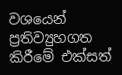වශයෙන් ප්‍රතිව්‍යුහගත කිරීමේ එක්සත්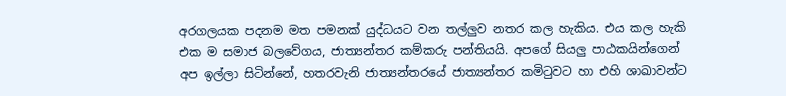අරගලයක පදනම මත පමනක් යුද්ධයට වන තල්ලුව නතර කල හැකිය. එය කල හැකි එක ම සමාජ බලවේගය, ජාත්‍යන්තර කම්කරු පන්තියයි. අපගේ සියලු පාඨකයින්ගෙන් අප ඉල්ලා සිටින්නේ, හතරවැනි ජාත්‍යන්තරයේ ජාත්‍යන්තර කමිටුවට හා එහි ශාඛාවන්ට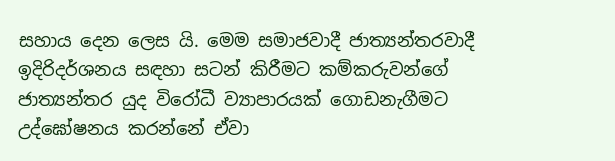සහාය ‍දෙන ලෙස යි. මෙම සමාජවාදී ජාත්‍යන්තරවාදී ඉදිරිදර්ශනය සඳහා සටන් කිරීමට කම්කරුවන්ගේ ජාත්‍යන්තර යුද විරෝධී ව්‍යාපාරයක් ගොඩනැගීමට උද්ඝෝෂනය කරන්නේ ඒවා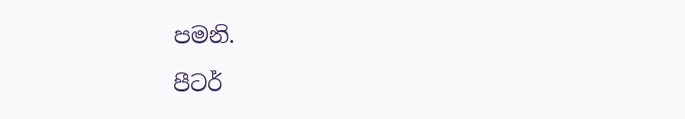පමනි.

පීටර්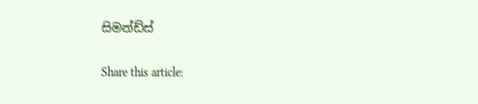සිමන්ඩ්ස්

Share this article: